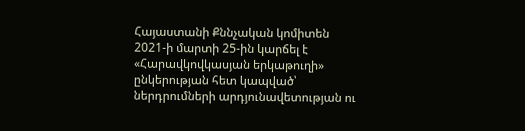Հայաստանի Քննչական կոմիտեն 2021-ի մարտի 25-ին կարճել է «Հարավկովկասյան երկաթուղի» ընկերության հետ կապված՝ ներդրումների արդյունավետության ու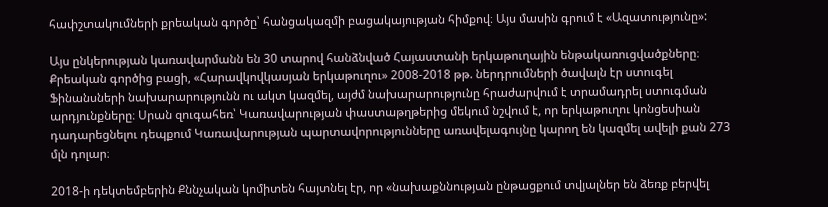հափշտակումների քրեական գործը՝ հանցակազմի բացակայության հիմքով։ Այս մասին գրում է «Ազատությունը»:

Այս ընկերության կառավարմանն են 30 տարով հանձնված Հայաստանի երկաթուղային ենթակառուցվածքները։ Քրեական գործից բացի, «Հարավկովկասյան երկաթուղու» 2008-2018 թթ. ներդրումների ծավալն էր ստուգել Ֆինանսների նախարարությունն ու ակտ կազմել, այժմ նախարարությունը հրաժարվում է տրամադրել ստուգման արդյունքները։ Սրան զուգահեռ՝ Կառավարության փաստաթղթերից մեկում նշվում է, որ երկաթուղու կոնցեսիան դադարեցնելու դեպքում Կառավարության պարտավորությունները առավելագույնը կարող են կազմել ավելի քան 273 մլն դոլար։

2018-ի դեկտեմբերին Քննչական կոմիտեն հայտնել էր, որ «նախաքննության ընթացքում տվյալներ են ձեռք բերվել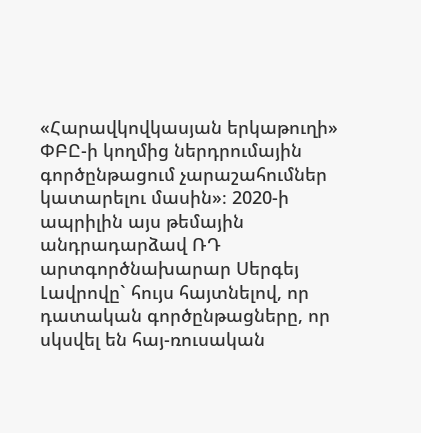«Հարավկովկասյան երկաթուղի» ՓԲԸ-ի կողմից ներդրումային գործընթացում չարաշահումներ կատարելու մասին»։ 2020-ի ապրիլին այս թեմային անդրադարձավ ՌԴ արտգործնախարար Սերգեյ Լավրովը` հույս հայտնելով, որ դատական գործընթացները, որ սկսվել են հայ-ռուսական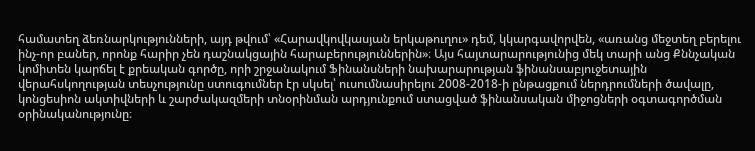համատեղ ձեռնարկությունների, այդ թվում՝ «Հարավկովկասյան երկաթուղու» դեմ, կկարգավորվեն, «առանց մեջտեղ բերելու ինչ-որ բաներ, որոնք հարիր չեն դաշնակցային հարաբերություններին»։ Այս հայտարարությունից մեկ տարի անց Քննչական կոմիտեն կարճել է քրեական գործը, որի շրջանակում Ֆինանսների նախարարության ֆինանսաբյուջետային վերահսկողության տեսչությունը ստուգումներ էր սկսել՝ ուսումնասիրելու 2008-2018-ի ընթացքում ներդրումների ծավալը, կոնցեսիոն ակտիվների և շարժակազմերի տնօրինման արդյունքում ստացված ֆինանսական միջոցների օգտագործման օրինականությունը։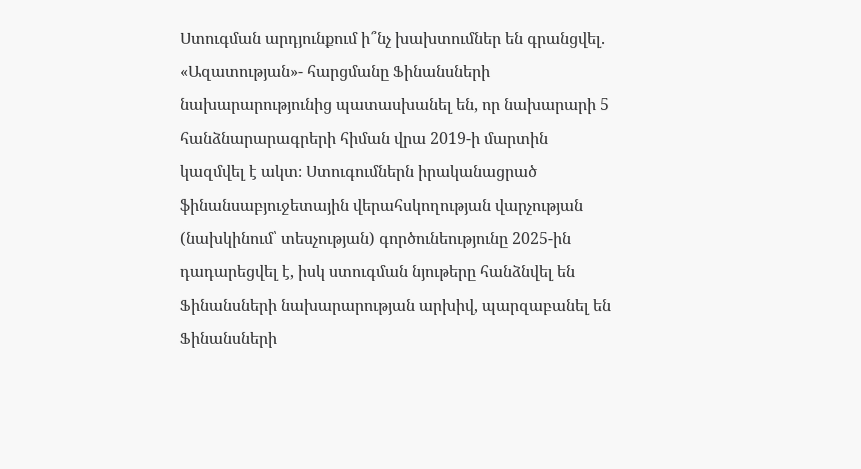Ստուգման արդյունքում ի՞նչ խախտումներ են գրանցվել. «Ազատության»- հարցմանը Ֆինանսների նախարարությունից պատասխանել են, որ նախարարի 5 հանձնարարագրերի հիման վրա 2019-ի մարտին կազմվել է ակտ։ Ստուգումներն իրականացրած ֆինանսաբյուջետային վերահսկողության վարչության (նախկինում՝ տեսչության) գործունեությունը 2025-ին դադարեցվել է, իսկ ստուգման նյութերը հանձնվել են Ֆինանսների նախարարության արխիվ, պարզաբանել են Ֆինանսների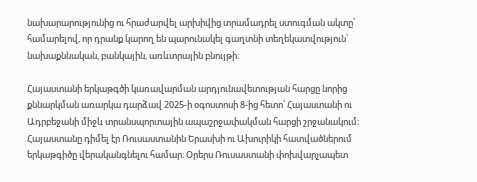նախարարությունից ու հրաժարվել արխիվից տրամադրել ստուգման ակտը՝ համարելով, որ դրանք կարող են պարունակել գաղտնի տեղեկատվություն՝ նախաքննական, բանկային, առևտրային բնույթի։

Հայաստանի երկաթգծի կառավարման արդյունավետության հարցը նորից քննարկման առարկա դարձավ 2025-ի օգոստոսի 8-ից հետո՝ Հայաստանի ու Ադրբեջանի միջև տրանսպորտային ապաշրջափակման հարցի շրջանակում։ Հայաստանը դիմել էր Ռուսաստանին Երասխի ու Ախուրիկի հատվածներում երկաթգիծը վերականգնելու համար։ Օրերս Ռուսաստանի փոխվարչապետ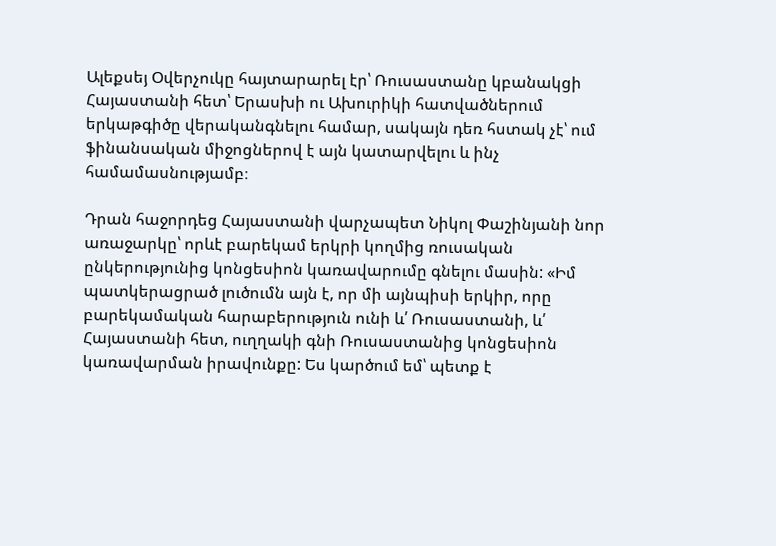Ալեքսեյ Օվերչուկը հայտարարել էր՝ Ռուսաստանը կբանակցի Հայաստանի հետ՝ Երասխի ու Ախուրիկի հատվածներում երկաթգիծը վերականգնելու համար, սակայն դեռ հստակ չէ՝ ում ֆինանսական միջոցներով է այն կատարվելու և ինչ համամասնությամբ։

Դրան հաջորդեց Հայաստանի վարչապետ Նիկոլ Փաշինյանի նոր առաջարկը՝ որևէ բարեկամ երկրի կողմից ռուսական ընկերությունից կոնցեսիոն կառավարումը գնելու մասին: «Իմ պատկերացրած լուծումն այն է, որ մի այնպիսի երկիր, որը բարեկամական հարաբերություն ունի և՛ Ռուսաստանի, և՛ Հայաստանի հետ, ուղղակի գնի Ռուսաստանից կոնցեսիոն կառավարման իրավունքը: Ես կարծում եմ՝ պետք է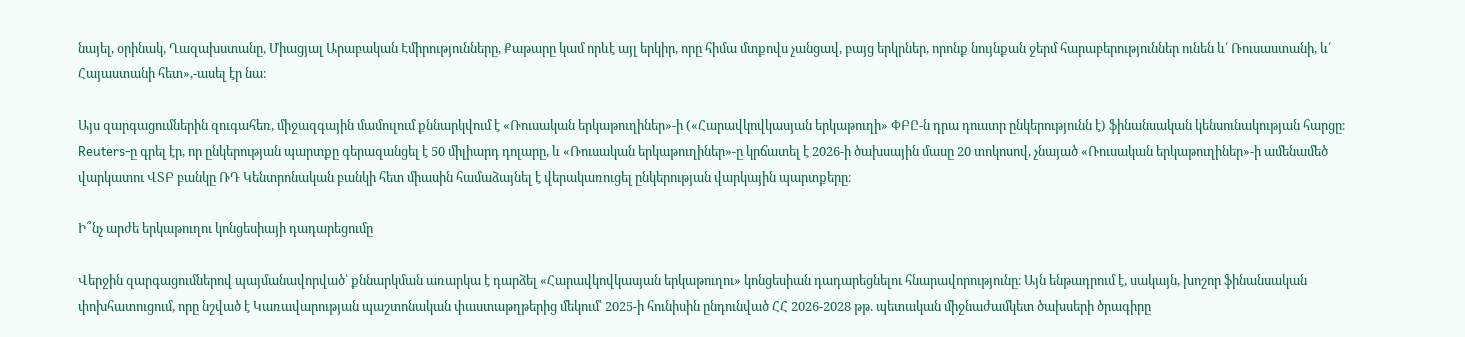նայել, օրինակ, Ղազախստանը, Միացյալ Արաբական Էմիրությունները, Քաթարը կամ որևէ այլ երկիր, որը հիմա մտքովս չանցավ, բայց երկրներ, որոնք նույնքան ջերմ հարաբերություններ ունեն և՛ Ռուսաստանի, և՛ Հայաստանի հետ»,-ասել էր նա։

Այս զարգացումներին զուգահեռ, միջազգային մամուլում քննարկվում է «Ռուսական երկաթուղիներ»-ի («Հարավկովկասյան երկաթուղի» ՓԲԸ-ն դրա դուստր ընկերությունն է) ֆինանսական կենսունակության հարցը։ Reuters-ը գրել էր, որ ընկերության պարտքը գերազանցել է 50 միլիարդ դոլարը, և «Ռուսական երկաթուղիներ»-ը կրճատել է 2026-ի ծախսային մասը 20 տոկոսով, չնայած «Ռուսական երկաթուղիներ»-ի ամենամեծ վարկատու ՎՏԲ բանկը ՌԴ Կենտրոնական բանկի հետ միասին համաձայնել է վերակառուցել ընկերության վարկային պարտքերը։

Ի՞նչ արժե երկաթուղու կոնցեսիայի դադարեցումը

Վերջին զարգացումներով պայմանավորված՝ քննարկման առարկա է դարձել «Հարավկովկասյան երկաթուղու» կոնցեսիան դադարեցնելու հնարավորությունը։ Այն ենթադրում է, սակայն, խոշոր ֆինանսական փոխհատուցում, որը նշված է Կառավարության պաշտոնական փաստաթղթերից մեկում՝ 2025-ի հունիսին ընդունված ՀՀ 2026-2028 թթ. պետական միջնաժամկետ ծախսերի ծրագիրը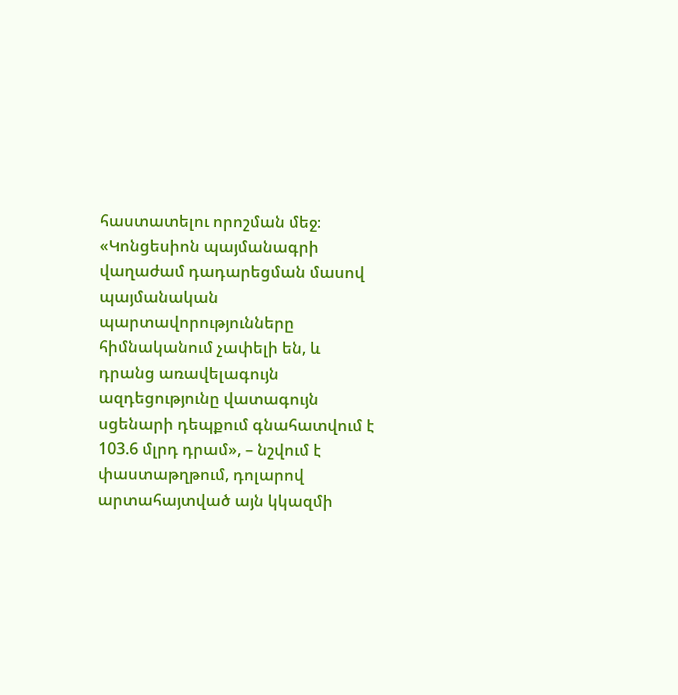հաստատելու որոշման մեջ։ «Կոնցեսիոն պայմանագրի վաղաժամ դադարեցման մասով պայմանական պարտավորությունները հիմնականում չափելի են, և դրանց առավելագույն ազդեցությունը վատագույն սցենարի դեպքում գնահատվում է 103.6 մլրդ դրամ», – նշվում է փաստաթղթում, դոլարով արտահայտված այն կկազմի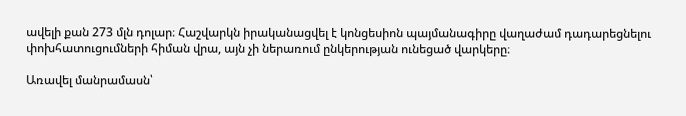ավելի քան 273 մլն դոլար։ Հաշվարկն իրականացվել է կոնցեսիոն պայմանագիրը վաղաժամ դադարեցնելու փոխհատուցումների հիման վրա, այն չի ներառում ընկերության ունեցած վարկերը։

Առավել մանրամասն՝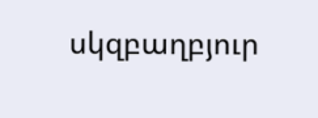սկզբաղբյուր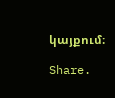կայքում։

Share.